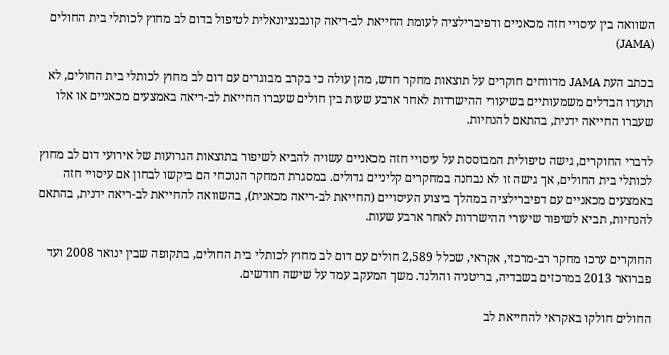השוואה בין עיסויי חזה מכאניים ודפיברילציה לעומת החייאת לב-ריאה קונבנציונאלית לטיפול בדום לב מחוץ לכותלי בית החולים (JAMA)

בכתב העת JAMA מדווחים חוקרים על תוצאות מחקר חדש, מהן עולה כי בקרב מבוגרים עם דום לב מחוץ לכותלי בית החולים, לא תועדו הבדלים משמעותיים בשיעורי ההישרדות לאחר ארבע שעות בין חולים שעברו החייאת לב-ריאה באמצעים מכאניים או אלו שעברו החייאה ידנית, בהתאם להנחיות.

לדברי החוקרים, גישה טיפולית המבוססת על עיסויי חזה מכאניים עשויה להביא לשיפור בתוצאות הגרועות של אירועי דום לב מחוץ לכותלי בית החולים, אך גישה זו לא נבחנה במחקרים קליניים גדולים. במסגרת המחקר הנוכחי הם ביקשו לבחון אם עיסויי חזה באמצעים מכאניים עם דפיברילציה במהלך ביצוע העיסויים (החייאת לב-ריאה מכאנית), בהשוואה להחייאת לב-ריאה ידנית, בהתאם להנחיות, תביא לשיפור שיעורי ההישרדות לאחר ארבע שעות.

החוקרים ערכו מחקר רב-מרכזי, אקראי, שכלל 2,589 חולים עם דום לב מחוץ לכותלי בית החולים, בתקופה שבין ינואר 2008 ועד פברואר 2013 במרכזים בשבדיה, בריטניה והולנד. משך המעקב עמד על שישה חודשים.

החולים חולקו באקראי להחייאת לב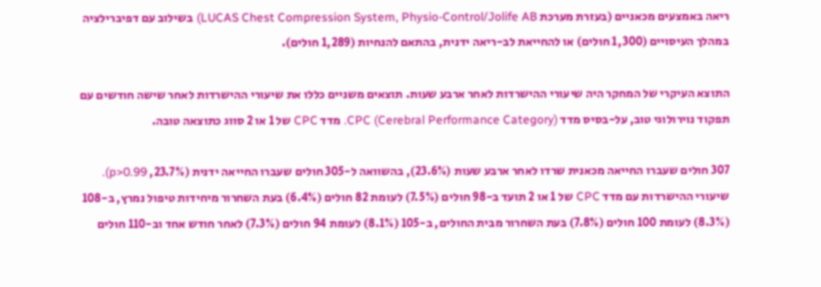ריאה באמצעים מכאניים (בעזרת מערכת LUCAS Chest Compression System, Physio-Control/Jolife AB) בשילוב עם דפיברילציה במהלך העיסויים (1,300 חולים) או להחייאת לב-ריאה ידנית, בהתאם להנחיות (1,289 חולים).

התוצא העיקרי של המחקר היה שיעורי ההישרדות לאחר ארבע שעות. תוצאים משניים כללו את שיעורי ההישרדות לאחר שישה חודשים עם תפקוד נוירולוגי טוב, על-בסיס מדד CPC (Cerebral Performance Category). מדד CPC של 1 או 2 סווג כתוצאה טובה.

307 חולים שעברו החייאה מכאנית שרדו לאחר ארבע שעות (23.6%), בהשוואה ל-305 חולים שעברו החייאה ידנית (23.7%, p>0.99). שיעורי ההישרדות עם מדד CPC של 1 או 2 תועד ב-98 חולים (7.5%) לעומת 82 חולים (6.4%) בעת השחרור מיחידות טיפול נמרץ, ב-108 (8.3%) לעומת 100 חולים (7.8%) בעת השחרור מבית החולים, ב-105 (8.1%) לעומת 94 חולים (7.3%) לאחר חודש אחד וב-110 חולים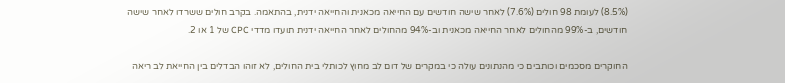(8.5%) לעומת 98 חולים (7.6%) לאחר שישה חודשים עם החייאה מכאנית והחייאה ידנית, בהתאמה. בקרב חולים ששרדו לאחר שישה חודשים, ב-99% מהחולים לאחר החייאה מכאנית וב-94% מהחולים לאחר החייאה ידנית תועדו מדדי CPC של 1 או 2.

החוקרים מסכמים וכותבים כי מהנתונים עולה כי במקרים של דום לב מחוץ לכותלי בית החולים, לא זוהו הבדלים בין החייאת לב ריאה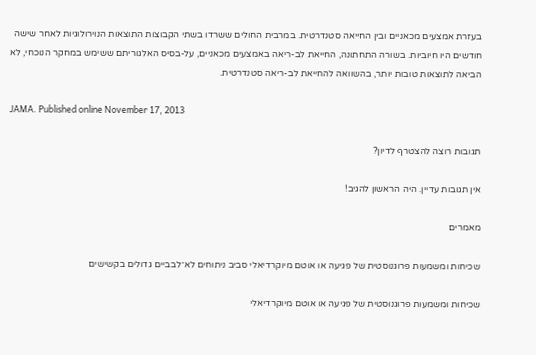בעזרת אמצעים מכאניים ובין החייאה סטנדרטית. במרבית החולים ששרדו בשתי הקבוצות התוצאות הנוירולוגיות לאחר שישה חודשים היו חיוביות. בשורה התחתונה, החייאת לב-ריאה באמצעים מכאניים, על-בסיס האלגוריתם ששימש במחקר הנוכחי, לא הביאה לתוצאות טובות יותר, בהשוואה להחייאת לב-ריאה סטנדרטית.

JAMA. Published online November 17, 2013

תגובות רוצה להצטרף לדיון?

אין תגובות עדיין. היה הראשון להגיב!

מאמרים

שכיחות ומשמעות פרוגנוסטית של פגיעה או אוטם מיוקרדיאלי סביב ניתוחים לא־לבביים גדולים בקשישים

שכיחות ומשמעות פרוגנוסטית של פגיעה או אוטם מיוקרדיאלי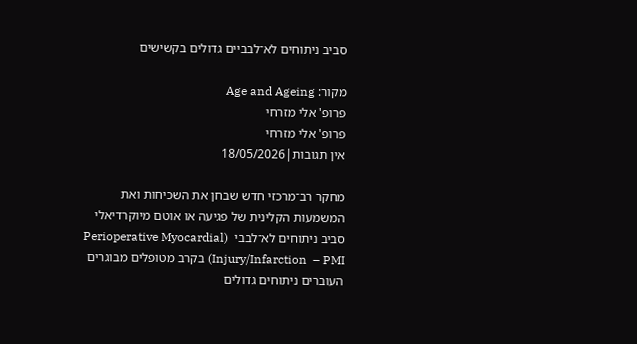סביב ניתוחים לא־לבביים גדולים בקשישים

מקור: Age and Ageing
פרופ' אלי מזרחי
פרופ' אלי מזרחי
אין תגובות|18/05/2026

מחקר רב־מרכזי חדש שבחן את השכיחות ואת המשמעות הקלינית של פגיעה או אוטם מיוקרדיאלי סביב ניתוחים לא־לבבי  (Perioperative Myocardial Injury/Infarction  – PMI) בקרב מטופלים מבוגרים העוברים ניתוחים גדולים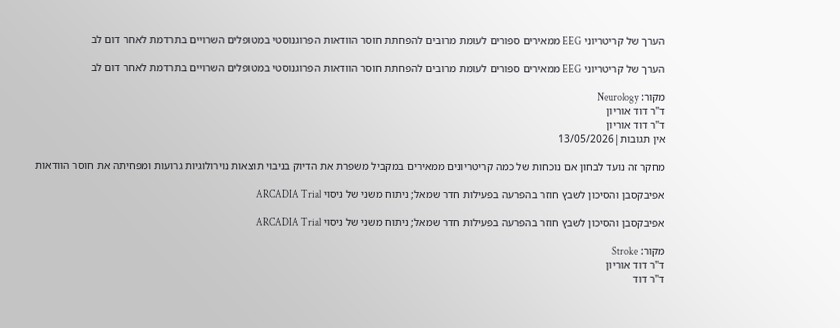הערך של קריטריוני EEG ממאירים ספורים לעומת מרובים להפחתת חוסר הוודאות הפרוגנוסטי במטופלים השרויים בתרדמת לאחר דום לב

הערך של קריטריוני EEG ממאירים ספורים לעומת מרובים להפחתת חוסר הוודאות הפרוגנוסטי במטופלים השרויים בתרדמת לאחר דום לב

מקור: Neurology
ד"ר דוד אוריון
ד"ר דוד אוריון
אין תגובות|13/05/2026

מחקר זה נועד לבחון אם נוכחות של כמה קריטריונים ממאירים במקביל משפרת את הדיוק בניבוי תוצאות נוירולוגיות גרועות ומפחיתה את חוסר הוודאות

אפיבקסבן והסיכון לשבץ חוזר בהפרעה בפעילות חדר שמאל; ניתוח משני של ניסוי ARCADIA Trial

אפיבקסבן והסיכון לשבץ חוזר בהפרעה בפעילות חדר שמאל; ניתוח משני של ניסוי ARCADIA Trial

מקור: Stroke
ד"ר דוד אוריון
ד"ר דוד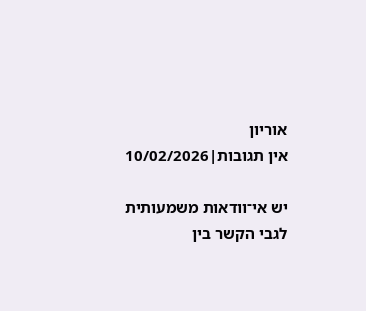אוריון
אין תגובות|10/02/2026

יש אי־וודאות משמעותית לגבי הקשר בין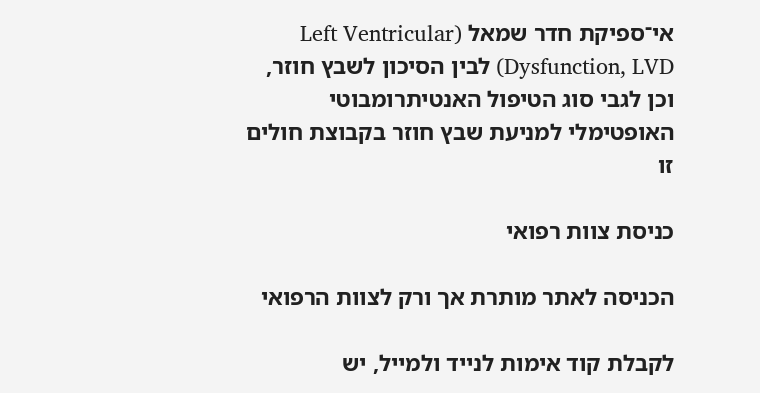אי־ספיקת חדר שמאל (Left Ventricular Dysfunction, LVD) לבין הסיכון לשבץ חוזר, וכן לגבי סוג הטיפול האנטיתרומבוטי האופטימלי למניעת שבץ חוזר בקבוצת חולים זו

כניסת צוות רפואי

הכניסה לאתר מותרת אך ורק לצוות הרפואי

לקבלת קוד אימות לנייד ולמייל, יש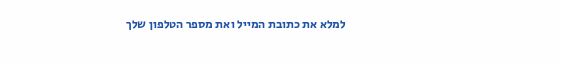למלא את כתובת המייל ואת מספר הטלפון שלך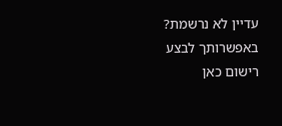עדיין לא נרשמת? באפשרותך לבצע רישום כאן